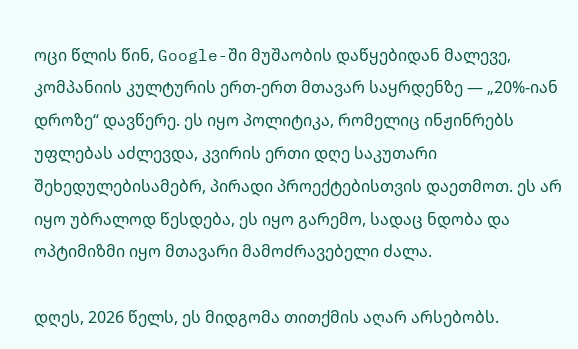ოცი წლის წინ, Google-ში მუშაობის დაწყებიდან მალევე, კომპანიის კულტურის ერთ-ერთ მთავარ საყრდენზე — „20%-იან დროზე“ დავწერე. ეს იყო პოლიტიკა, რომელიც ინჟინრებს უფლებას აძლევდა, კვირის ერთი დღე საკუთარი შეხედულებისამებრ, პირადი პროექტებისთვის დაეთმოთ. ეს არ იყო უბრალოდ წესდება, ეს იყო გარემო, სადაც ნდობა და ოპტიმიზმი იყო მთავარი მამოძრავებელი ძალა.

დღეს, 2026 წელს, ეს მიდგომა თითქმის აღარ არსებობს.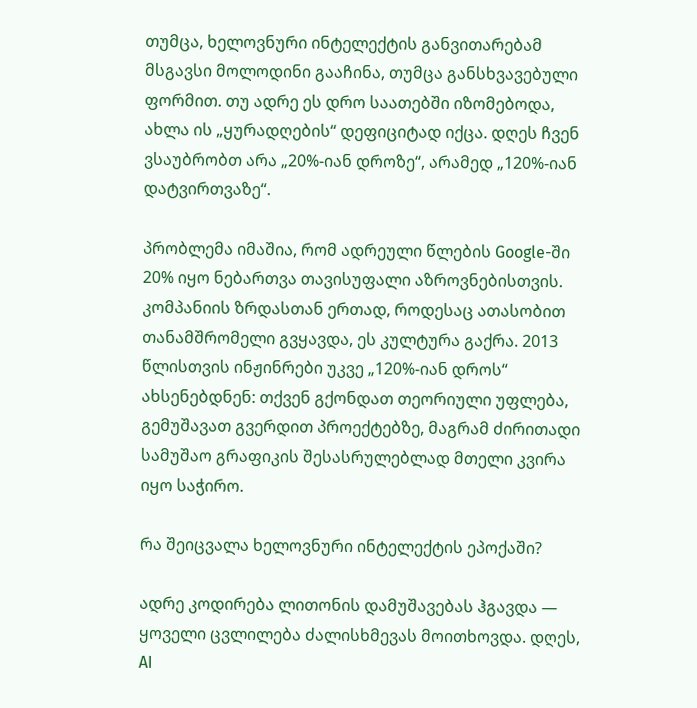თუმცა, ხელოვნური ინტელექტის განვითარებამ მსგავსი მოლოდინი გააჩინა, თუმცა განსხვავებული ფორმით. თუ ადრე ეს დრო საათებში იზომებოდა, ახლა ის „ყურადღების“ დეფიციტად იქცა. დღეს ჩვენ ვსაუბრობთ არა „20%-იან დროზე“, არამედ „120%-იან დატვირთვაზე“.

პრობლემა იმაშია, რომ ადრეული წლების Google-ში 20% იყო ნებართვა თავისუფალი აზროვნებისთვის. კომპანიის ზრდასთან ერთად, როდესაც ათასობით თანამშრომელი გვყავდა, ეს კულტურა გაქრა. 2013 წლისთვის ინჟინრები უკვე „120%-იან დროს“ ახსენებდნენ: თქვენ გქონდათ თეორიული უფლება, გემუშავათ გვერდით პროექტებზე, მაგრამ ძირითადი სამუშაო გრაფიკის შესასრულებლად მთელი კვირა იყო საჭირო.

რა შეიცვალა ხელოვნური ინტელექტის ეპოქაში?

ადრე კოდირება ლითონის დამუშავებას ჰგავდა — ყოველი ცვლილება ძალისხმევას მოითხოვდა. დღეს, AI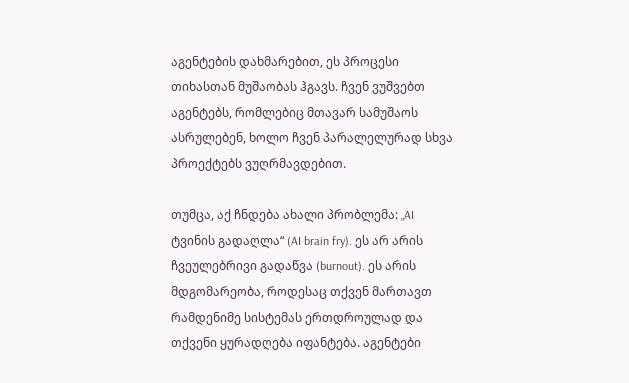აგენტების დახმარებით, ეს პროცესი თიხასთან მუშაობას ჰგავს. ჩვენ ვუშვებთ აგენტებს, რომლებიც მთავარ სამუშაოს ასრულებენ, ხოლო ჩვენ პარალელურად სხვა პროექტებს ვუღრმავდებით.

თუმცა, აქ ჩნდება ახალი პრობლემა: „AI ტვინის გადაღლა“ (AI brain fry). ეს არ არის ჩვეულებრივი გადაწვა (burnout). ეს არის მდგომარეობა, როდესაც თქვენ მართავთ რამდენიმე სისტემას ერთდროულად და თქვენი ყურადღება იფანტება. აგენტები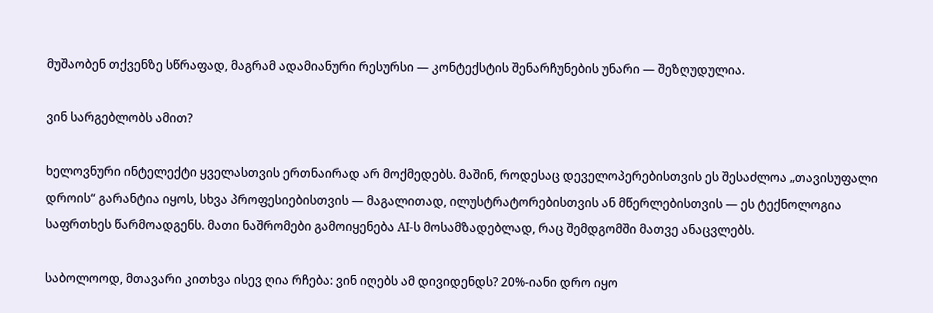მუშაობენ თქვენზე სწრაფად, მაგრამ ადამიანური რესურსი — კონტექსტის შენარჩუნების უნარი — შეზღუდულია.

ვინ სარგებლობს ამით?

ხელოვნური ინტელექტი ყველასთვის ერთნაირად არ მოქმედებს. მაშინ, როდესაც დეველოპერებისთვის ეს შესაძლოა „თავისუფალი დროის“ გარანტია იყოს, სხვა პროფესიებისთვის — მაგალითად, ილუსტრატორებისთვის ან მწერლებისთვის — ეს ტექნოლოგია საფრთხეს წარმოადგენს. მათი ნაშრომები გამოიყენება AI-ს მოსამზადებლად, რაც შემდგომში მათვე ანაცვლებს.

საბოლოოდ, მთავარი კითხვა ისევ ღია რჩება: ვინ იღებს ამ დივიდენდს? 20%-იანი დრო იყო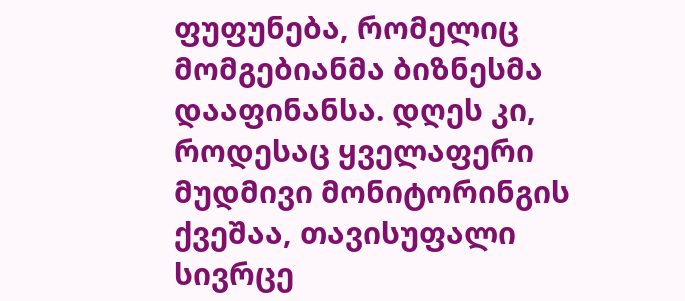ფუფუნება, რომელიც მომგებიანმა ბიზნესმა დააფინანსა. დღეს კი, როდესაც ყველაფერი მუდმივი მონიტორინგის ქვეშაა, თავისუფალი სივრცე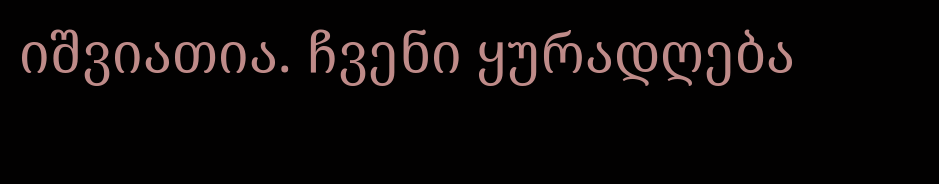იშვიათია. ჩვენი ყურადღება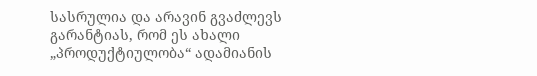სასრულია და არავინ გვაძლევს გარანტიას, რომ ეს ახალი „პროდუქტიულობა“ ადამიანის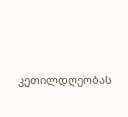კეთილდღეობას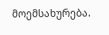მოემსახურება.